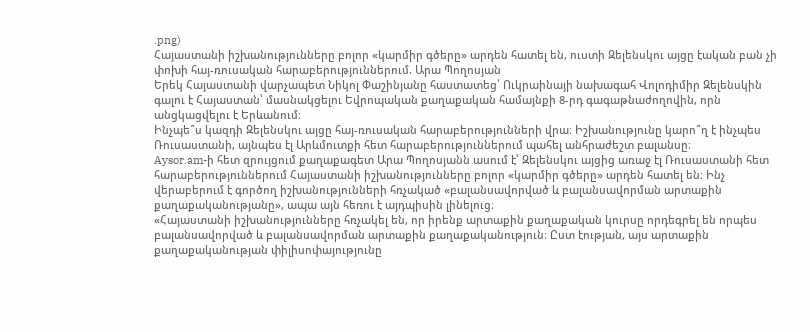.png)
Հայաստանի իշխանությունները բոլոր «կարմիր գծերը» արդեն հատել են, ուստի Զելենսկու այցը էական բան չի փոխի հայ-ռուսական հարաբերություններում. Արա Պողոսյան
Երեկ Հայաստանի վարչապետ Նիկոլ Փաշինյանը հաստատեց՝ Ուկրաինայի նախագահ Վոլոդիմիր Զելենսկին գալու է Հայաստան՝ մասնակցելու Եվրոպական քաղաքական համայնքի 8-րդ գագաթնաժողովին, որն անցկացվելու է Երևանում։
Ինչպե՞ս կազդի Զելենսկու այցը հայ-ռուսական հարաբերությունների վրա։ Իշխանությունը կարո՞ղ է ինչպես Ռուսաստանի, այնպես էլ Արևմուտքի հետ հարաբերություններում պահել անհրաժեշտ բալանսը։
Aysor.am-ի հետ զրույցում քաղաքագետ Արա Պողոսյանն ասում է՝ Զելենսկու այցից առաջ էլ Ռուսաստանի հետ հարաբերություններում Հայաստանի իշխանությունները բոլոր «կարմիր գծերը» արդեն հատել են։ Ինչ վերաբերում է գործող իշխանությունների հռչակած «բալանսավորված և բալանսավորման արտաքին քաղաքականությանը», ապա այն հեռու է այդպիսին լինելուց։
«Հայաստանի իշխանությունները հռչակել են, որ իրենք արտաքին քաղաքական կուրսը որդեգրել են որպես բալանսավորված և բալանսավորման արտաքին քաղաքականություն։ Ըստ էության, այս արտաքին քաղաքականության փիլիսոփայությունը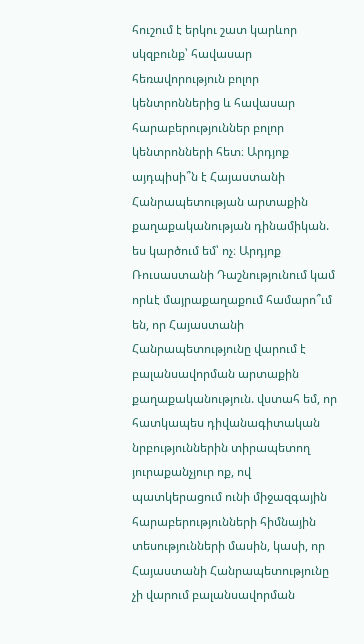հուշում է երկու շատ կարևոր սկզբունք՝ հավասար հեռավորություն բոլոր կենտրոններից և հավասար հարաբերություններ բոլոր կենտրոնների հետ։ Արդյոք այդպիսի՞ն է Հայաստանի Հանրապետության արտաքին քաղաքականության դինամիկան. ես կարծում եմ՝ ոչ։ Արդյոք Ռուսաստանի Դաշնությունում կամ որևէ մայրաքաղաքում համարո՞ւմ են, որ Հայաստանի Հանրապետությունը վարում է բալանսավորման արտաքին քաղաքականություն. վստահ եմ, որ հատկապես դիվանագիտական նրբություններին տիրապետող յուրաքանչյուր ոք, ով պատկերացում ունի միջազգային հարաբերությունների հիմնային տեսությունների մասին, կասի, որ Հայաստանի Հանրապետությունը չի վարում բալանսավորման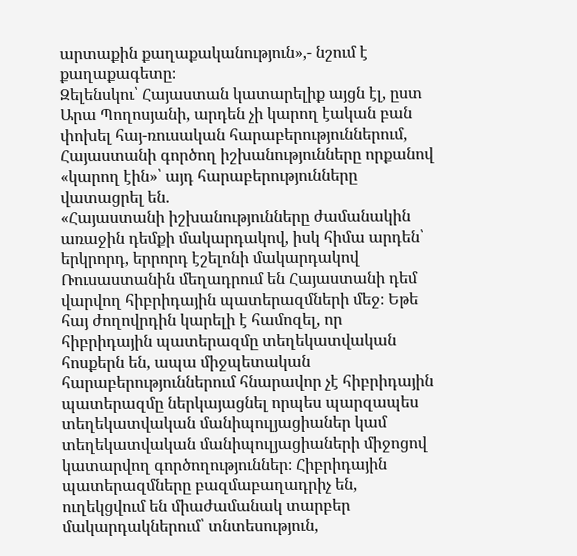արտաքին քաղաքականություն»,- նշում է քաղաքագետը։
Զելենսկու՝ Հայաստան կատարելիք այցն էլ, ըստ Արա Պողոսյանի, արդեն չի կարող էական բան փոխել հայ-ռուսական հարաբերություններում, Հայաստանի գործող իշխանությունները որքանով «կարող էին»՝ այդ հարաբերությունները վատացրել են.
«Հայաստանի իշխանությունները ժամանակին առաջին դեմքի մակարդակով, իսկ հիմա արդեն՝ երկրորդ, երրորդ էշելոնի մակարդակով Ռուսաստանին մեղադրում են Հայաստանի դեմ վարվող հիբրիդային պատերազմների մեջ։ Եթե հայ ժողովրդին կարելի է համոզել, որ հիբրիդային պատերազմը տեղեկատվական հոսքերն են, ապա միջպետական հարաբերություններում հնարավոր չէ հիբրիդային պատերազմը ներկայացնել որպես պարզապես տեղեկատվական մանիպուլյացիաներ կամ տեղեկատվական մանիպուլյացիաների միջոցով կատարվող գործողություններ։ Հիբրիդային պատերազմները բազմաբաղադրիչ են, ուղեկցվում են միաժամանակ տարբեր մակարդակներում՝ տնտեսություն,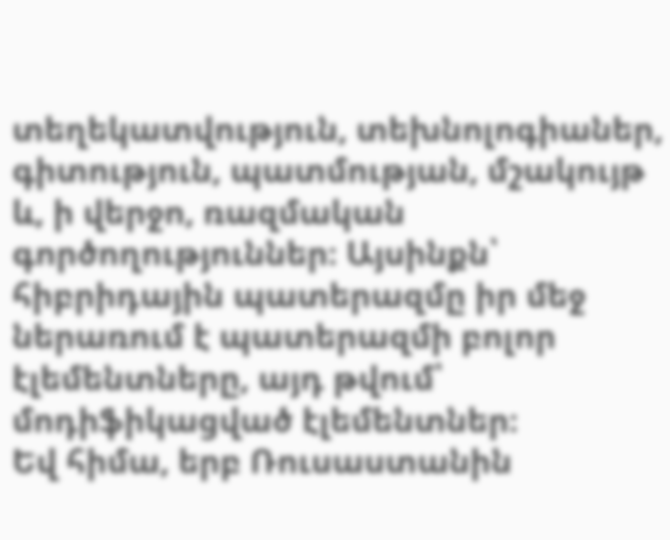տեղեկատվություն, տեխնոլոգիաներ, գիտություն, պատմության, մշակույթ և, ի վերջո, ռազմական գործողություններ։ Այսինքն՝ հիբրիդային պատերազմը իր մեջ ներառում է պատերազմի բոլոր էլեմենտները, այդ թվում՝ մոդիֆիկացված էլեմենտներ։
Եվ հիմա, երբ Ռուսաստանին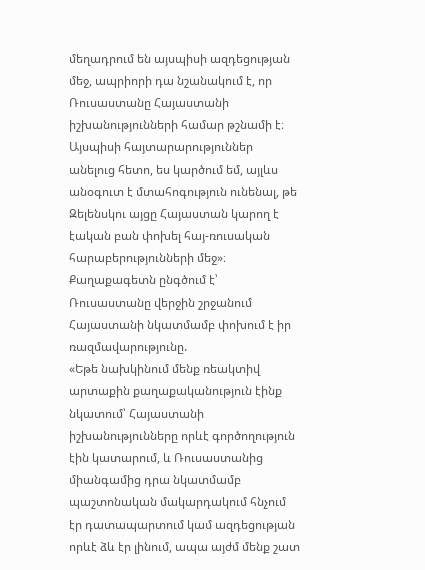մեղադրում են այսպիսի ազդեցության մեջ, ապրիորի դա նշանակում է, որ Ռուսաստանը Հայաստանի իշխանությունների համար թշնամի է։ Այսպիսի հայտարարություններ անելուց հետո, ես կարծում եմ, այլևս անօգուտ է մտահոգություն ունենալ, թե Զելենսկու այցը Հայաստան կարող է էական բան փոխել հայ-ռուսական հարաբերությունների մեջ»։
Քաղաքագետն ընգծում է՝ Ռուսաստանը վերջին շրջանում Հայաստանի նկատմամբ փոխում է իր ռազմավարությունը.
«Եթե նախկինում մենք ռեակտիվ արտաքին քաղաքականություն էինք նկատում՝ Հայաստանի իշխանությունները որևէ գործողություն էին կատարում, և Ռուսաստանից միանգամից դրա նկատմամբ պաշտոնական մակարդակում հնչում էր դատապարտում կամ ազդեցության որևէ ձև էր լինում, ապա այժմ մենք շատ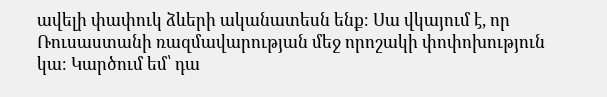ավելի փափուկ ձևերի ականատեսն ենք։ Սա վկայում է, որ Ռուսաստանի ռազմավարության մեջ որոշակի փոփոխություն կա։ Կարծում եմ՝ դա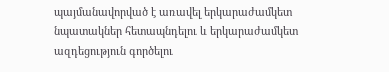պայմանավորված է առավել երկարաժամկետ նպատակներ հետապնդելու և երկարաժամկետ ազդեցություն գործելու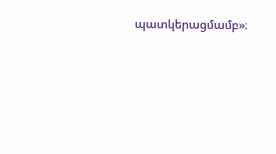պատկերացմամբ»։